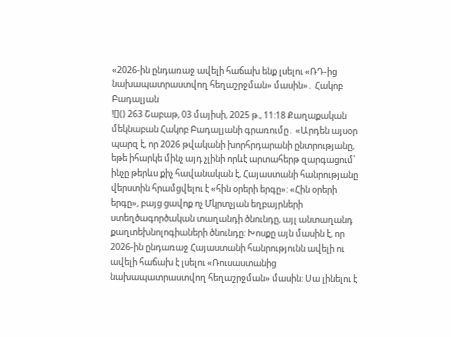«2026-ին ընդառաջ ավելի հաճախ ենք լսելու «ՌԴ-ից նախապատրաստվող հեղաշրջման» մասին»․ Հակոբ Բադալյան
![]() 263 Շաբաթ, 03 մայիսի, 2025 թ., 11:18 Քաղաքական մեկնաբան Հակոբ Բադալյանի գրառումը․ «Արդեն այսօր պարզ է, որ 2026 թվականի խորհրդարանի ընտրությանը, եթե իհարկե մինչ այդ չլինի որևէ արտահերթ զարգացում՝ ինչը թերևս քիչ հավանական է, Հայաստանի հանրությանը վերստին հրամցվելու է «հին օրերի երգը»: «Հին օրերի երգը», բայց ցավոք ոչ Մկրտչյան եղբայրների ստեղծագործական տաղանդի ծնունդը, այլ անտաղանդ քաղտեխնոլոգիաների ծնունդը: Խոսքը այն մասին է, որ 2026-ին ընդառաջ Հայաստանի հանրությունն ավելի ու ավելի հաճախ է լսելու «Ռուսաստանից նախապատրաստվող հեղաշրջման» մասին: Սա լինելու է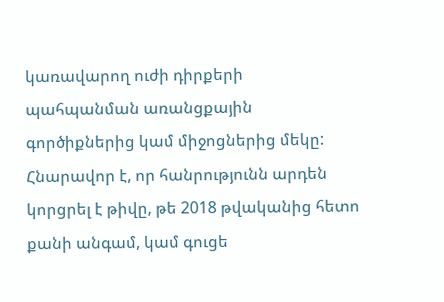կառավարող ուժի դիրքերի պահպանման առանցքային գործիքներից կամ միջոցներից մեկը: Հնարավոր է, որ հանրությունն արդեն կորցրել է թիվը, թե 2018 թվականից հետո քանի անգամ, կամ գուցե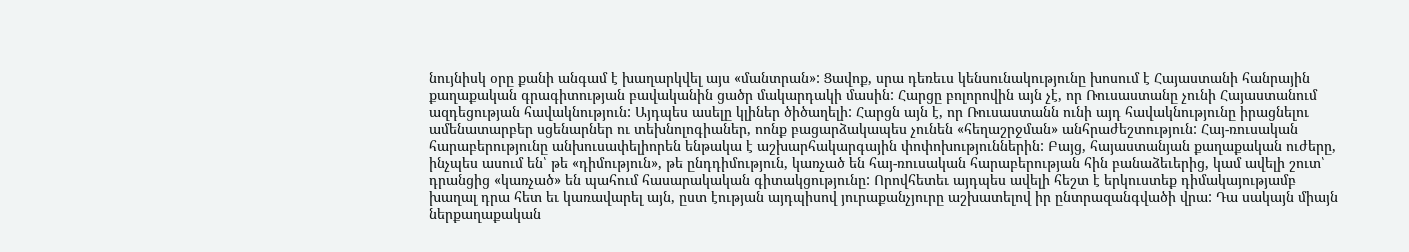նույնիսկ օրը քանի անգամ է խաղարկվել այս «մանտրան»: Ցավոք, սրա դեռեւս կենսունակությունը խոսում է Հայաստանի հանրային քաղաքական գրագիտության բավականին ցածր մակարդակի մասին: Հարցը բոլորովին այն չէ, որ Ռուսաստանը չունի Հայաստանում ազդեցության հավակնություն: Այդպես ասելը կլիներ ծիծաղելի: Հարցն այն է, որ Ռուսաստանն ունի այդ հավակնությունը իրացնելու ամենատարբեր սցենարներ ու տեխնոլոգիաներ, ոոնք բացարձակապես չունեն «հեղաշրջման» անհրաժեշտություն: Հայ-ռուսական հարաբերությունը անխուսափելիորեն ենթակա է աշխարհակարգային փոփոխություններին: Բայց, հայաստանյան քաղաքական ուժերը, ինչպես ասում են՝ թե «դիմություն», թե ընդդիմություն, կառչած են հայ-ռուսական հարաբերության հին բանաձեւերից, կամ ավելի շուտ՝ դրանցից «կառչած» են պահում հասարակական գիտակցությունը: Որովհետեւ այդպես ավելի հեշտ է երկուստեք դիմակայությամբ խաղալ դրա հետ եւ կառավարել այն, ըստ էության այդպիսով յուրաքանչյուրը աշխատելով իր ընտրազանգվածի վրա: Դա սակայն միայն ներքաղաքական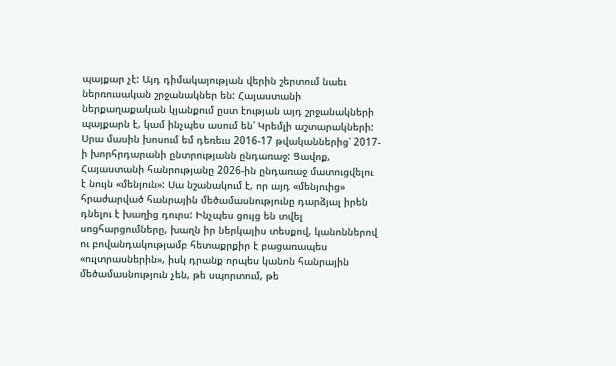պայքար չէ: Այդ դիմակայության վերին շերտում նաեւ ներռուսական շրջանակներ են: Հայաստանի ներքաղաքական կյանքում ըստ էության այդ շրջանակների պայքարն է, կամ ինչպես ասում են՝ Կրեմլի աշտարակների: Սրա մասին խոսում եմ դեռեւս 2016-17 թվականներից՝ 2017-ի խորհրդարանի ընտրությանն ընդառաջ: Ցավոք, Հայաստանի հանրությանը 2026-ին ընդառաջ մատուցվելու է նույն «մենյուն»: Սա նշանակում է, որ այդ «մենյուից» հրաժարված հանրային մեծամասնությունը դարձյալ իրեն դնելու է խաղից դուրս: Ինչպես ցույց են տվել սոցհարցումները, խաղն իր ներկայիս տեսքով, կանոններով ու բովանդակությամբ հետաքրքիր է բացառապես «ուլտրասներին», իսկ դրանք որպես կանոն հանրային մեծամասնություն չեն, թե սպորտում, թե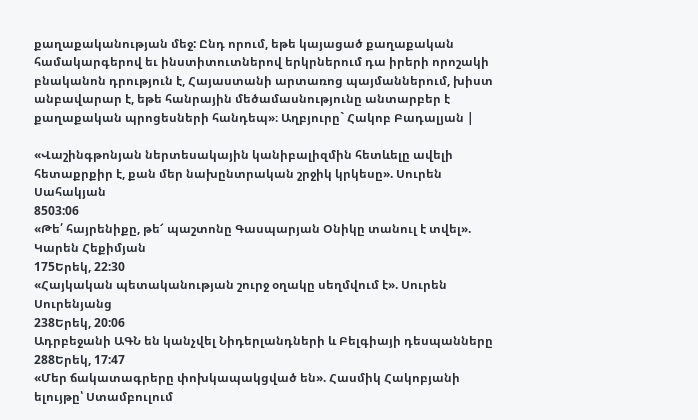քաղաքականության մեջ: Ընդ որում, եթե կայացած քաղաքական համակարգերով եւ ինստիտուտներով երկրներում դա իրերի որոշակի բնականոն դրություն է, Հայաստանի արտառոց պայմաններում, խիստ անբավարար է, եթե հանրային մեծամասնությունը անտարբեր է քաղաքական պրոցեսների հանդեպ»։ Աղբյուրը` Հակոբ Բադալյան |

«Վաշինգթոնյան ներտեսակային կանիբալիզմին հետևելը ավելի հետաքրքիր է, քան մեր նախընտրական շրջիկ կրկեսը». Սուրեն Սահակյան
8503:06
«Թե՛ հայրենիքը, թե՜ պաշտոնը Գասպարյան Օնիկը տանուլ է տվել». Կարեն Հեքիմյան
175Երեկ, 22:30
«Հայկական պետականության շուրջ օղակը սեղմվում է». Սուրեն Սուրենյանց
238Երեկ, 20:06
Ադրբեջանի ԱԳՆ են կանչվել Նիդերլանդների և Բելգիայի դեսպանները
288Երեկ, 17:47
«Մեր ճակատագրերը փոխկապակցված են». Հասմիկ Հակոբյանի ելույթը՝ Ստամբուլում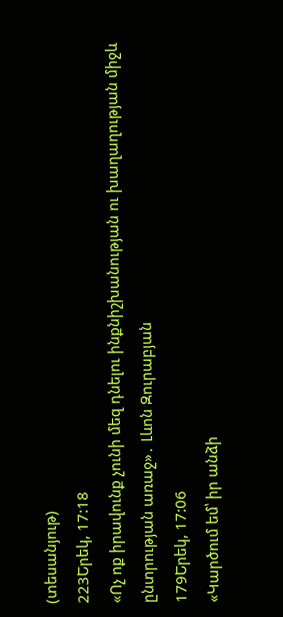(տեսանյութ)
223Երեկ, 17:18
«Ոչ ոք իրավունք չունի մեզ դնելու ինքնիշխանության ու խաղաղության միջև ընտրության առաջ»․ Լևոն Զուրաբյան
179Երեկ, 17:06
«Կարծում եմ՝ իր անձի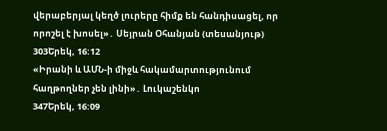վերաբերյալ կեղծ լուրերը հիմք են հանդիսացել, որ որոշել է խոսել»․ Սեյրան Օհանյան (տեսանյութ)
303Երեկ, 16:12
«Իրանի և ԱՄՆ-ի միջև հակամարտությունում հաղթողներ չեն լինի»․ Լուկաշենկո
347Երեկ, 16:09